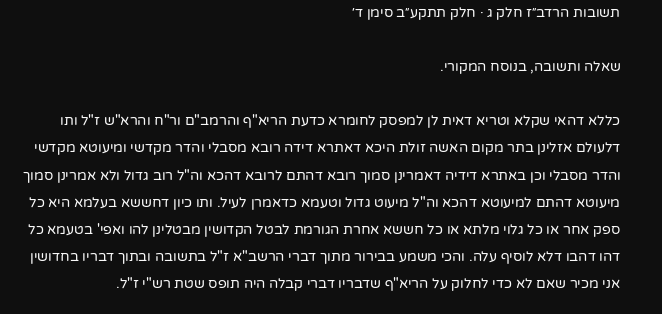תשובות הרדב״ז חלק ג · חלק תתקע״ב סימן ד׳

שאלה ותשובה, בנוסח המקורי.

כללא דהאי שקלא וטריא דאית לן למפסק לחומרא כדעת הריא"ף והרמב"ם ור"ח והרא"ש ז"ל ותו דלעולם אזלינן בתר מקום האשה זולת היכא דאתרא דידה רובא מסבלי והדר מקדשי ומיעוטא מקדשי והדר מסבלי וכן באתרא דידיה דאמרינן סמוך רובא דהתם לרובא דהכא וה"ל רוב גדול ולא אמרינן סמוך מיעוטא דהתם למיעוטא דהכא וה"ל מיעוט גדול וטעמא כדאמרן לעיל. ותו כיון דחששא בעלמא היא כל ספק אחר או כל גלוי מלתא או כל חששא אחרת הגורמת לבטל הקדושין מבטלינן להו ואפי' בטעמא כל דהו דהבו דלא לוסיף עלה. והכי משמע בבירור מתוך דברי הרשב"א ז"ל בתשובה ובתוך דבריו בחדושין אני מכיר שאם לא כדי לחלוק על הריא"ף שדבריו דברי קבלה היה תופס שטת רש"י ז"ל.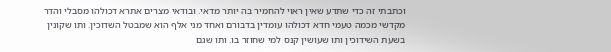וכתבתי זה כדי שתדע שאין ראוי להחמיר בה יותר מדאי. ובודאי מצרים אתרא דכולהו מסבלי והדר מקדשי מכמה טעמי חדא דכולהו עומדין בדבורם ואחד מני אלף הוא שמבטל השדוכין. ותו שקונין בשעת השידוכין ותו שעושין קנס למי שחוזר בו. ותו שגם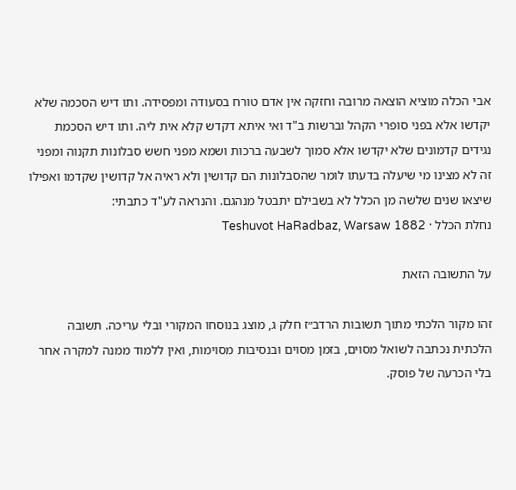אבי הכלה מוציא הוצאה מרובה וחזקה אין אדם טורח בסעודה ומפסידה. ותו דיש הסכמה שלא יקדשו אלא בפני סופרי הקהל וברשות ב"ד ואי איתא דקדש קלא אית ליה. ותו דיש הסכמת נגידים קדמונים שלא יקדשו אלא סמוך לשבעה ברכות ושמא מפני חשש סבלונות תקנוה ומפני זה לא מצינו מי שיעלה בדעתו לומר שהסבלונות הם קדושין ולא ראיה אל קדושין שקדמו ואפילו שיצאו שנים שלשה מן הכלל לא בשבילם יתבטל מנהגם. והנראה לע"ד כתבתי:
נחלת הכלל · Teshuvot HaRadbaz, Warsaw 1882

על התשובה הזאת

זהו מקור הלכתי מתוך תשובות הרדב״ז חלק ג, מוצג בנוסחו המקורי ובלי עריכה. תשובה הלכתית נכתבה לשואל מסוים, בזמן מסוים ובנסיבות מסוימות, ואין ללמוד ממנה למקרה אחר בלי הכרעה של פוסק.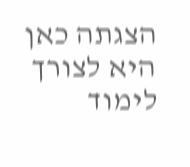הצגתה כאן היא לצורך לימוד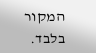המקור בלבד.